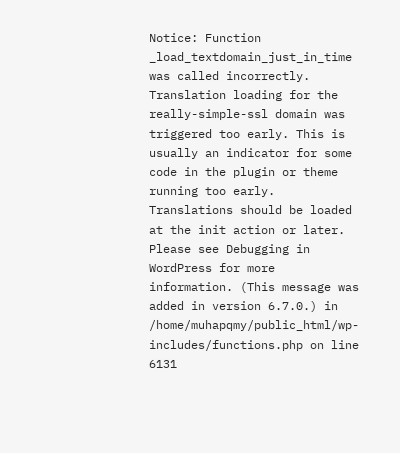Notice: Function _load_textdomain_just_in_time was called incorrectly. Translation loading for the really-simple-ssl domain was triggered too early. This is usually an indicator for some code in the plugin or theme running too early. Translations should be loaded at the init action or later. Please see Debugging in WordPress for more information. (This message was added in version 6.7.0.) in /home/muhapqmy/public_html/wp-includes/functions.php on line 6131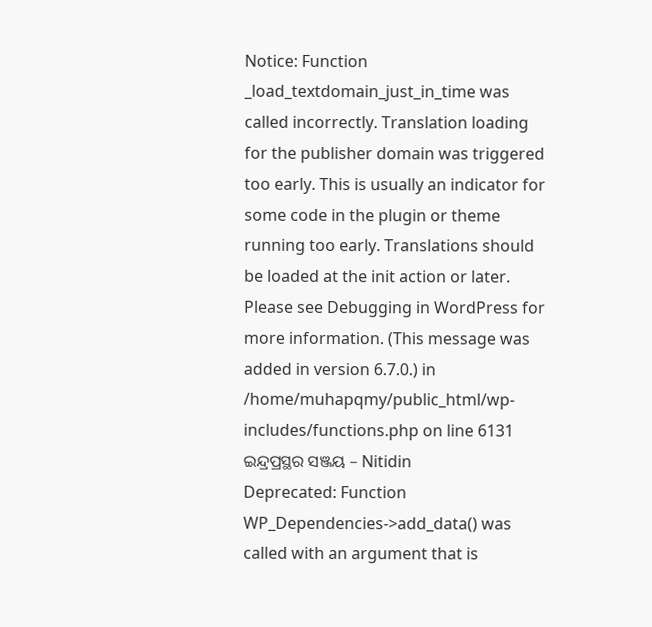Notice: Function _load_textdomain_just_in_time was called incorrectly. Translation loading for the publisher domain was triggered too early. This is usually an indicator for some code in the plugin or theme running too early. Translations should be loaded at the init action or later. Please see Debugging in WordPress for more information. (This message was added in version 6.7.0.) in /home/muhapqmy/public_html/wp-includes/functions.php on line 6131
ଇନ୍ଦ୍ରପ୍ରସ୍ଥର ସଞ୍ଜୟ – Nitidin
Deprecated: Function WP_Dependencies->add_data() was called with an argument that is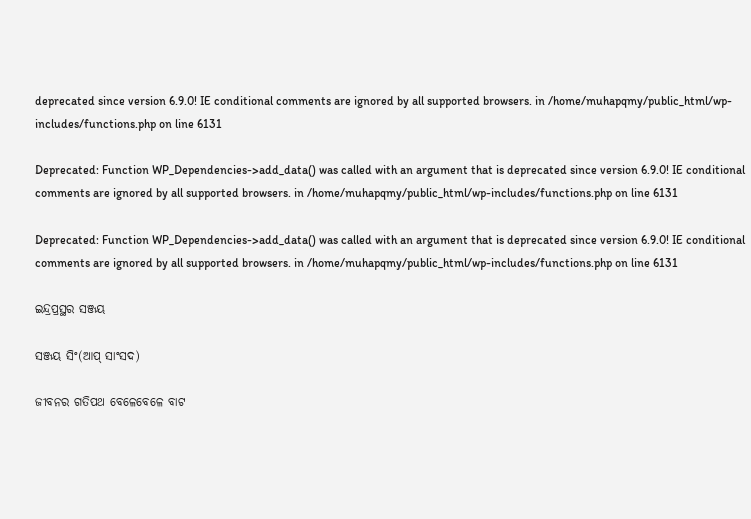deprecated since version 6.9.0! IE conditional comments are ignored by all supported browsers. in /home/muhapqmy/public_html/wp-includes/functions.php on line 6131

Deprecated: Function WP_Dependencies->add_data() was called with an argument that is deprecated since version 6.9.0! IE conditional comments are ignored by all supported browsers. in /home/muhapqmy/public_html/wp-includes/functions.php on line 6131

Deprecated: Function WP_Dependencies->add_data() was called with an argument that is deprecated since version 6.9.0! IE conditional comments are ignored by all supported browsers. in /home/muhapqmy/public_html/wp-includes/functions.php on line 6131

ଇନ୍ଦ୍ରପ୍ରସ୍ଥର ସଞ୍ଜୟ

ସଞ୍ଜୟ ସିଂ(ଆପ୍ ସାଂସଦ)

ଜୀବନର ଗତିପଥ ବେଳେବେଳେ ବାଟ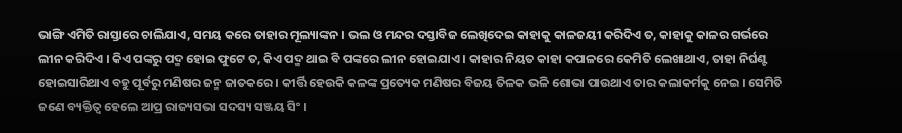ଭାଙ୍ଗି ଏମିତି ରାସ୍ତାରେ ଚାଲିଯାଏ, ସମୟ କରେ ତାହାର ମୂଲ୍ୟାଙ୍କନ । ଭଲ ଓ ମନ୍ଦର ଦସ୍ତାବିଜ ଲେଖିଦେଇ କାହାକୁ କାଳଜୟୀ କରିଦିଏ ତ, କାହାକୁ କାଳର ଗର୍ଭରେ ଲୀନ କରିଦିଏ । କିଏ ପଙ୍କରୁ ପଦ୍ମ ହୋଇ ଫୁଟେ ତ, କିଏ ପଦ୍ମ ଥାଇ ବି ପଙ୍କରେ ଲୀନ ହୋଇଯାଏ । କାହାର ନିୟତ କାହା କପାଳରେ କେମିତି ଲେଖାଥାଏ, ତାହା ନିର୍ଘଣ୍ଟ ହୋଇସାରିଥାଏ ବହୁ ପୂର୍ବରୁ ମଣିଷର ଜନ୍ମ ଜାତକରେ । କୀର୍ତ୍ତି ହେଉକି କଳଙ୍କ ପ୍ରତ୍ୟେକ ମଣିଷର ବିଜୟ ତିଳକ ଭଳି ଶୋଭା ପାଉଥାଏ ତାର କଲାକର୍ମକୁ ନେଇ । ସେମିତି ଜଣେ ବ୍ୟକ୍ତିତ୍ୱ ହେଲେ ଆପ୍ର ରାଜ୍ୟସଭା ସଦସ୍ୟ ସଞ୍ଜୟ ସିଂ ।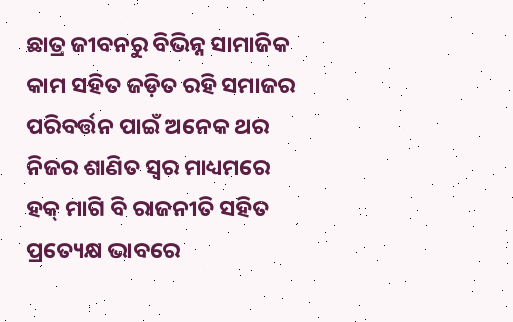ଛାତ୍ର ଜୀବନରୁ ବିଭିନ୍ନ ସାମାଜିକ କାମ ସହିତ ଜଡ଼ିତ ରହି ସମାଜର ପରିବର୍ତ୍ତନ ପାଇଁ ଅନେକ ଥର ନିଜର ଶାଣିତ ସ୍ୱର ମାଧ୍ୟମରେ ହକ୍ ମାଗି ବି ରାଜନୀତି ସହିତ ପ୍ରତ୍ୟେକ୍ଷ ଭାବରେ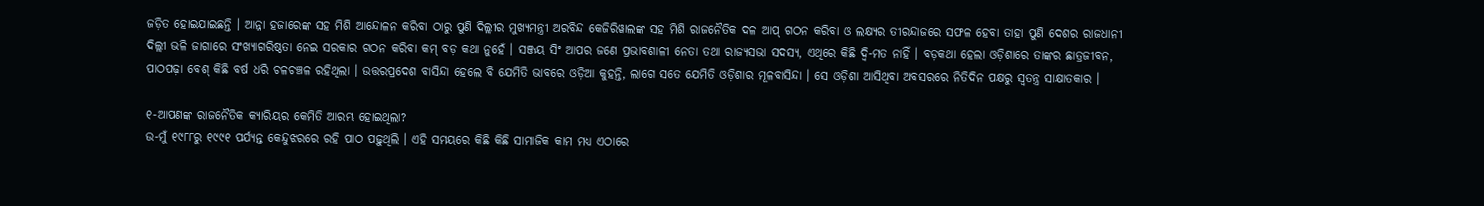ଜଡ଼ିତ ହୋଇଯାଇଛନ୍ତି । ଆନ୍ନା ହଜାରେଙ୍କ ସହ ମିଶି ଆନ୍ଦୋଳନ କରିବା ଠାରୁ ପୁଣି ଦିଲ୍ଲୀର ମୁଖ୍ୟମନ୍ତ୍ରୀ ଅରବିନ୍ଦ କେଜିରିୱାଲଙ୍କ ସହ ମିଶି ରାଜନୈତିକ ଦଳ ଆପ୍ ଗଠନ କରିବା ଓ ଲକ୍ଷ୍ୟର ତୀରନ୍ଦାଜରେ ସଫଳ ହେବା ତାହା ପୁଣି ଦେଶର ରାଜଧାନୀ ଦିଲ୍ଲୀ ଭଳି ଜାଗାରେ ସଂଖ୍ୟାଗରିଷ୍ଠତା ନେଇ ସରକାର ଗଠନ କରିବା କମ୍ ବଡ଼ କଥା ନୁହେଁ । ସଞ୍ଜୟ ସିଂ ଆପର ଜଣେ ପ୍ରଭାବଶାଳୀ ନେତା ତଥା ରାଜ୍ୟସଭା ସଦସ୍ୟ, ଏଥିରେ କିଛି ଦ୍ୱି-ମତ ନାହିଁ । ବଡ଼କଥା ହେଲା ଓଡ଼ିଶାରେ ତାଙ୍କର ଛାତ୍ରଜୀବନ, ପାଠପଢ଼ା ବେଶ୍ କିଛି ବର୍ଷ ଧରି ଚଳଚଞ୍ଚଳ ରହିଥିଲା । ଉତ୍ତରପ୍ରଦେଶ ବାସିନ୍ଦା ହେଲେ ବି ଯେମିତି ଭାବରେ ଓଡ଼ିଆ କୁହନ୍ତି, ଲାଗେ ସତେ ଯେମିତି ଓଡ଼ିଶାର ମୂଳବାସିନ୍ଦା । ସେ ଓଡ଼ିଶା ଆସିଥିବା ଅବସରରେ ନିତିଦିନ ପକ୍ଷରୁ ସ୍ୱତନ୍ତ୍ର ସାକ୍ଷାତକାର ।

୧-ଆପଣଙ୍କ ରାଜନୈତିକ କ୍ୟାରିୟର କେମିତି ଆରମ୍ଭ ହୋଇଥିଲା?
ଉ-ମୁଁ ୧୯୮୮ରୁ ୧୯୯୧ ପର୍ଯ୍ୟନ୍ତ କେନ୍ଦୁଝରରେ ରହି ପାଠ ପଢ଼ୁଥିଲି । ଏହି ସମୟରେ କିଛି କିଛି ସାମାଜିକ କାମ ମଧ୍ୟ ଏଠାରେ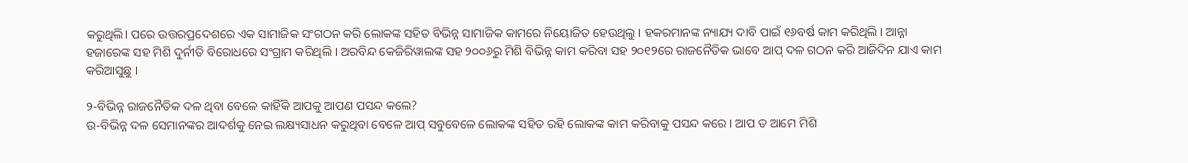କରୁଥିଲି। ପରେ ଉତ୍ତରପ୍ରଦେଶରେ ଏକ ସାମାଜିକ ସଂଗଠନ କରି ଲୋକଙ୍କ ସହିତ ବିଭିନ୍ନ ସାମାଜିକ କାମରେ ନିୟୋଜିତ ହେଉଥିଲୁ । ହକରମାନଙ୍କ ନ୍ୟାଯ୍ୟ ଦାବି ପାଇଁ ୧୬ବର୍ଷ କାମ କରିଥିଲି । ଆନ୍ନା ହଜାରେଙ୍କ ସହ ମିଶି ଦୁର୍ନୀତି ବିରୋଧରେ ସଂଗ୍ରାମ କରିଥିଲି । ଅରବିନ୍ଦ କେଜିରିୱାଲଙ୍କ ସହ ୨୦୦୬ରୁ ମିଶି ବିଭିନ୍ନ କାମ କରିବା ସହ ୨୦୧୨ରେ ରାଜନୈତିକ ଭାବେ ଆପ୍ ଦଳ ଗଠନ କରି ଆଜିଦିନ ଯାଏ କାମ କରିଆସୁଛୁ ।

୨-ବିଭିନ୍ନ ରାଜନୈତିକ ଦଳ ଥିବା ବେଳେ କାହିଁକି ଆପକୁ ଆପଣ ପସନ୍ଦ କଲେ?
ଉ-ବିଭିନ୍ନ ଦଳ ସେମାନଙ୍କର ଆଦର୍ଶକୁ ନେଇ ଲକ୍ଷ୍ୟସାଧନ କରୁଥିବା ବେଳେ ଆପ୍ ସବୁବେଳେ ଲୋକଙ୍କ ସହିତ ରହି ଲୋକଙ୍କ କାମ କରିବାକୁ ପସନ୍ଦ କରେ । ଆପ ତ ଆମେ ମିଶି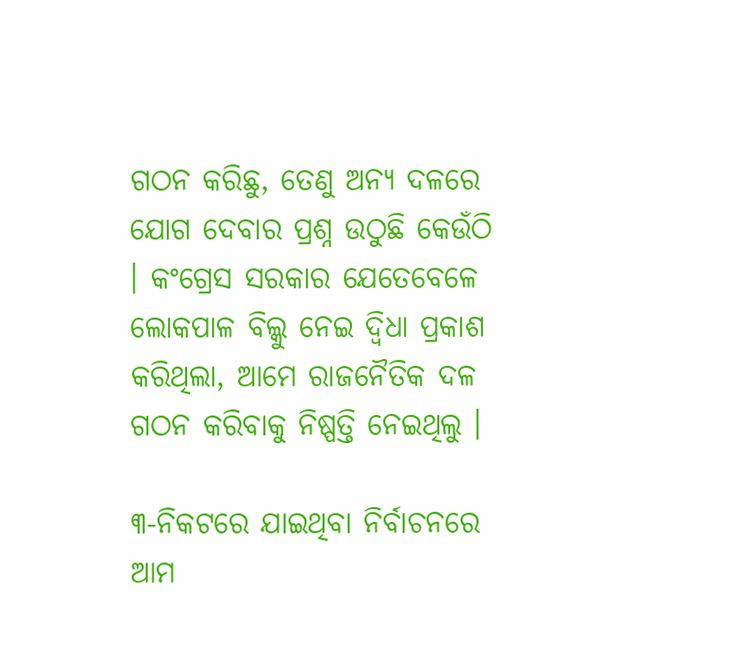ଗଠନ କରିଛୁ, ତେଣୁ ଅନ୍ୟ ଦଳରେ ଯୋଗ ଦେବାର ପ୍ରଶ୍ନ ଉଠୁଛି କେଉଁଠି । କଂଗ୍ରେସ ସରକାର ଯେତେବେଳେ ଲୋକପାଳ ବିଲ୍କୁ ନେଇ ଦ୍ୱିଧା ପ୍ରକାଶ କରିଥିଲା, ଆମେ ରାଜନୈତିକ ଦଳ ଗଠନ କରିବାକୁ ନିଷ୍ପତ୍ତି ନେଇଥିଲୁ ।

୩-ନିକଟରେ ଯାଇଥିବା ନିର୍ବାଚନରେ ଆମ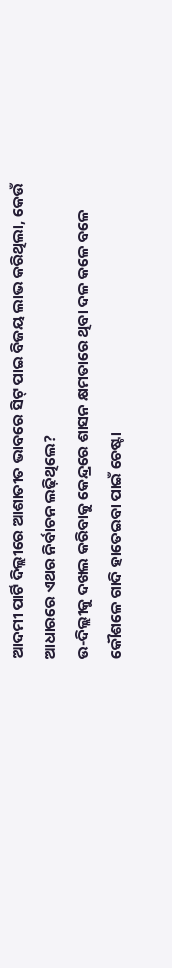ଆଦମୀ ପାର୍ଟି ଦିଲ୍ଲୀରେ ଆଶାତୀତ ଭାବରେ ସିଟ୍ ପାଇ ବିଜୟ ଲାଭ କରିଥିଲା, କେଉଁ ଆଧାରରେ ଏଥର ନିର୍ବାଚନ ଲଢ଼ିଥିଲେ?
ଉ-ଦିଲ୍ଲୀକୁ ଦଖଲ କରିବାକୁ କେନ୍ଦ୍ରରେ ଶାସନ କ୍ଷମତାରେ ଥିବା ଦଳ କଳେ ବଳେ କୌଶଳେ ଗାଦି ହାତେଇବା ପାଇଁ ଚେଷ୍ଟା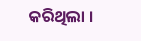କରିଥିଲା ।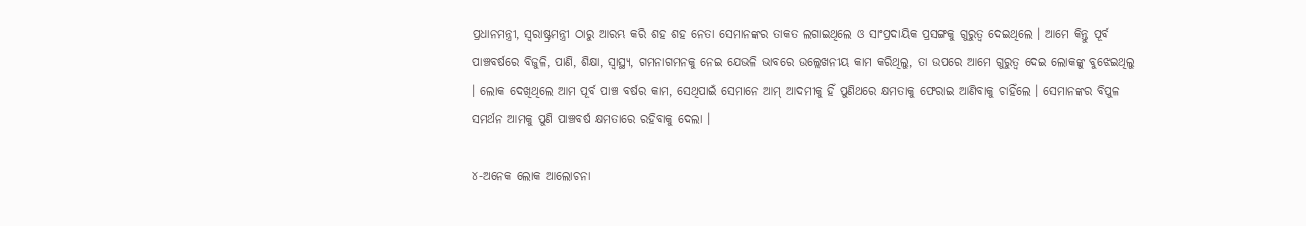ପ୍ରଧାନମନ୍ତ୍ରୀ, ସ୍ୱରାଷ୍ଟ୍ରମନ୍ତ୍ରୀ ଠାରୁ ଆରମ୍ଭ କରି ଶହ ଶହ ନେତା ସେମାନଙ୍କର ତାକତ ଲଗାଇଥିଲେ ଓ ସାଂପ୍ରଦାୟିକ ପ୍ରସଙ୍ଗକୁ ଗୁରୁତ୍ୱ ଦେଇଥିଲେ । ଆମେ କିନ୍ତୁ ପୂର୍ବ ପାଞ୍ଚବର୍ଷରେ ବିଜୁଳି, ପାଣି, ଶିକ୍ଷା, ସ୍ୱାସ୍ଥ୍ୟ, ଗମନାଗମନକୁ ନେଇ ଯେଭଳି ଭାବରେ ଉଲ୍ଲେଖନୀୟ କାମ କରିଥିଲୁ, ତା ଉପରେ ଆମେ ଗୁରୁତ୍ୱ ଦେଇ ଲୋକଙ୍କୁ ବୁଝେଇଥିଲୁ । ଲୋକ ଦେଖିଥିଲେ ଆମ ପୂର୍ବ ପାଞ୍ଚ ବର୍ଷର କାମ, ସେଥିପାଇଁ ସେମାନେ ଆମ୍ ଆଦମୀକୁ ହିଁ ପୁଣିଥରେ କ୍ଷମତାକୁ ଫେରାଇ ଆଣିବାକୁ ଚାହିଁଲେ । ସେମାନଙ୍କର ବିପୁଳ ସମର୍ଥନ ଆମକୁ ପୁଣି ପାଞ୍ଚବର୍ଷ କ୍ଷମତାରେ ରହିବାକୁ ଦେଲା ।

୪-ଅନେକ ଲୋକ ଆଲୋଚନା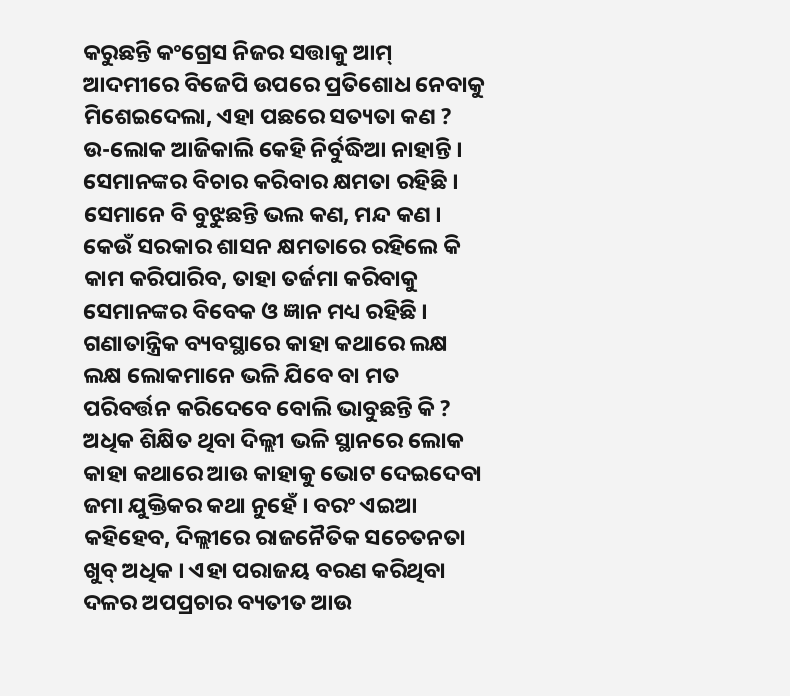କରୁଛନ୍ତି କଂଗ୍ରେସ ନିଜର ସତ୍ତାକୁ ଆମ୍ ଆଦମୀରେ ବିଜେପି ଉପରେ ପ୍ରତିଶୋଧ ନେବାକୁ ମିଶେଇଦେଲା, ଏହା ପଛରେ ସତ୍ୟତା କଣ ?
ଉ-ଲୋକ ଆଜିକାଲି କେହି ନିର୍ବୁଦ୍ଧିଆ ନାହାନ୍ତି । ସେମାନଙ୍କର ବିଚାର କରିବାର କ୍ଷମତା ରହିଛି । ସେମାନେ ବି ବୁଝୁଛନ୍ତି ଭଲ କଣ, ମନ୍ଦ କଣ । କେଉଁ ସରକାର ଶାସନ କ୍ଷମତାରେ ରହିଲେ କି କାମ କରିପାରିବ, ତାହା ତର୍ଜମା କରିବାକୁ ସେମାନଙ୍କର ବିବେକ ଓ ଜ୍ଞାନ ମଧ୍ୟ ରହିଛି । ଗଣାତାନ୍ତ୍ରିକ ବ୍ୟବସ୍ଥାରେ କାହା କଥାରେ ଲକ୍ଷ ଲକ୍ଷ ଲୋକମାନେ ଭଳି ଯିବେ ବା ମତ ପରିବର୍ତ୍ତନ କରିଦେବେ ବୋଲି ଭାବୁଛନ୍ତି କି ? ଅଧିକ ଶିକ୍ଷିତ ଥିବା ଦିଲ୍ଲୀ ଭଳି ସ୍ଥାନରେ ଲୋକ କାହା କଥାରେ ଆଉ କାହାକୁ ଭୋଟ ଦେଇଦେବା ଜମା ଯୁକ୍ତିକର କଥା ନୁହେଁ । ବରଂ ଏଇଆ କହିହେବ, ଦିଲ୍ଲୀରେ ରାଜନୈତିକ ସଚେତନତା ଖୁବ୍ ଅଧିକ । ଏହା ପରାଜୟ ବରଣ କରିଥିବା ଦଳର ଅପପ୍ରଚାର ବ୍ୟତୀତ ଆଉ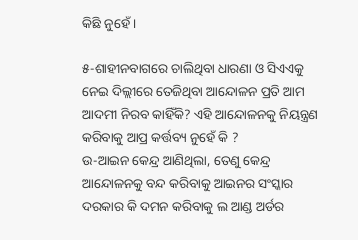କିଛି ନୁହେଁ ।

୫-ଶାହୀନବାଗରେ ଚାଲିଥିବା ଧାରଣା ଓ ସିଏଏକୁ ନେଇ ଦିଲ୍ଲୀରେ ତେଜିଥିବା ଆନ୍ଦୋଳନ ପ୍ରତି ଆମ ଆଦମୀ ନିରବ କାହିଁକି? ଏହି ଆନ୍ଦୋଳନକୁ ନିୟନ୍ତ୍ରଣ କରିବାକୁ ଆପ୍ର କର୍ତ୍ତବ୍ୟ ନୁହେଁ କି ?
ଉ-ଆଇନ କେନ୍ଦ୍ର ଆଣିଥିଲା, ତେଣୁ କେନ୍ଦ୍ର ଆନ୍ଦୋଳନକୁ ବନ୍ଦ କରିବାକୁ ଆଇନର ସଂସ୍କାର ଦରକାର କି ଦମନ କରିବାକୁ ଲ ଆଣ୍ଡ ଅର୍ଡର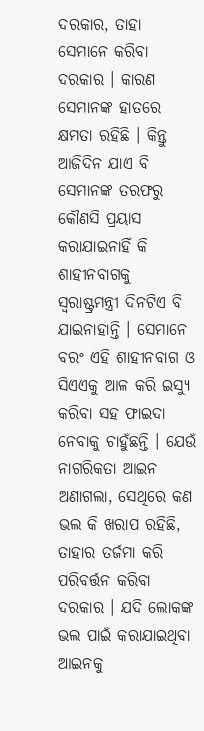ଦରକାର, ତାହା ସେମାନେ କରିବା ଦରକାର । କାରଣ ସେମାନଙ୍କ ହାତରେ କ୍ଷମତା ରହିଛି । କିନ୍ତୁ ଆଜିଦିନ ଯାଏ ବି ସେମାନଙ୍କ ତରଫରୁ କୌଣସି ପ୍ରୟାସ କରାଯାଇନାହିଁ କି ଶାହୀନବାଗକୁ ସ୍ୱରାଷ୍ଟ୍ରମନ୍ତ୍ରୀ ଦିନଟିଏ ବି ଯାଇନାହାନ୍ତି । ସେମାନେ ବରଂ ଏହି ଶାହୀନବାଗ ଓ ସିଏଏକୁ ଆଳ କରି ଇସ୍ୟୁ କରିବା ସହ ଫାଇଦା ନେବାକୁ ଚାହୁଁଛନ୍ତି । ଯେଉଁ ନାଗରିକତା ଆଇନ ଅଣାଗଲା, ସେଥିରେ କଣ ଭଲ କି ଖରାପ ରହିଛି, ତାହାର ତର୍ଜମା କରି ପରିବର୍ତ୍ତନ କରିବା ଦରକାର । ଯଦି ଲୋକଙ୍କ ଭଲ ପାଇଁ କରାଯାଇଥିବା ଆଇନକୁ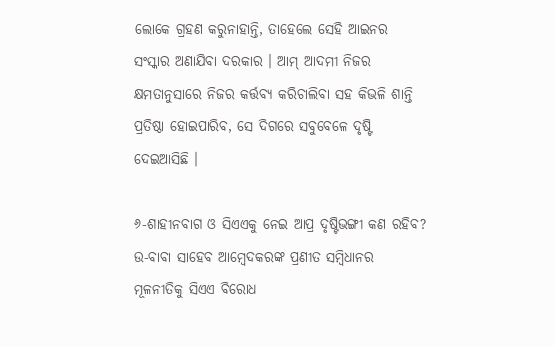ଲୋକେ ଗ୍ରହଣ କରୁନାହାନ୍ତି, ତାହେଲେ ସେହି ଆଇନର ସଂସ୍କାର ଅଣାଯିବା ଦରକାର । ଆମ୍ ଆଦମୀ ନିଜର କ୍ଷମତାନୁସାରେ ନିଜର କର୍ତ୍ତବ୍ୟ କରିଚାଲିବା ସହ କିଭଳି ଶାନ୍ତି ପ୍ରତିଷ୍ଠା ହୋଇପାରିବ, ସେ ଦିଗରେ ସବୁବେଳେ ଦୃଷ୍ଟି ଦେଇଆସିଛି ।

୬-ଶାହୀନବାଗ ଓ ସିଏଏକୁ ନେଇ ଆପ୍ର ଦୃଷ୍ଟିଭଙ୍ଗୀ କଣ ରହିବ?
ଉ-ବାବା ସାହେବ ଆମ୍ବେଦକରଙ୍କ ପ୍ରଣୀତ ସମ୍ବିଧାନର ମୂଳନୀତିକୁ ସିଏଏ ବିରୋଧ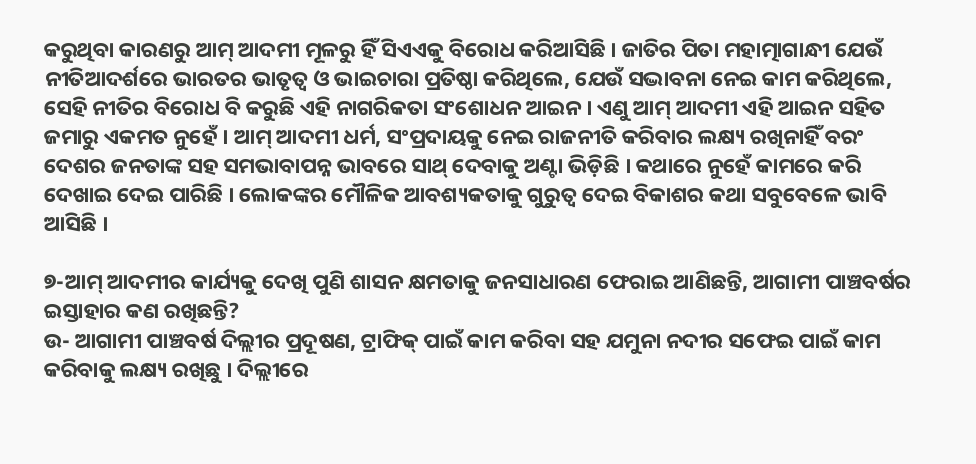କରୁଥିବା କାରଣରୁ ଆମ୍ ଆଦମୀ ମୂଳରୁ ହିଁ ସିଏଏକୁ ବିରୋଧ କରିଆସିଛି । ଜାତିର ପିତା ମହାତ୍ମାଗାନ୍ଧୀ ଯେଉଁ ନୀତିଆଦର୍ଶରେ ଭାରତର ଭାତୃତ୍ୱ ଓ ଭାଇଚାରା ପ୍ରତିଷ୍ଠା କରିଥିଲେ, ଯେଉଁ ସଦ୍ଭାବନା ନେଇ କାମ କରିଥିଲେ, ସେହି ନୀତିର ବିରୋଧ ବି କରୁଛି ଏହି ନାଗରିକତା ସଂଶୋଧନ ଆଇନ । ଏଣୁ ଆମ୍ ଆଦମୀ ଏହି ଆଇନ ସହିତ ଜମାରୁ ଏକମତ ନୁହେଁ । ଆମ୍ ଆଦମୀ ଧର୍ମ, ସଂପ୍ରଦାୟକୁ ନେଇ ରାଜନୀତି କରିବାର ଲକ୍ଷ୍ୟ ରଖିନାହିଁ ବରଂ ଦେଶର ଜନତାଙ୍କ ସହ ସମଭାବାପନ୍ନ ଭାବରେ ସାଥ୍ ଦେବାକୁ ଅଣ୍ଟା ଭିଡ଼ିଛି । କଥାରେ ନୁହେଁ କାମରେ କରି ଦେଖାଇ ଦେଇ ପାରିଛି । ଲୋକଙ୍କର ମୌଳିକ ଆବଶ୍ୟକତାକୁ ଗୁରୁତ୍ୱ ଦେଇ ବିକାଶର କଥା ସବୁବେଳେ ଭାବି ଆସିଛି ।

୭-ଆମ୍ ଆଦମୀର କାର୍ଯ୍ୟକୁ ଦେଖି ପୁଣି ଶାସନ କ୍ଷମତାକୁ ଜନସାଧାରଣ ଫେରାଇ ଆଣିଛନ୍ତି, ଆଗାମୀ ପାଞ୍ଚବର୍ଷର ଇସ୍ତାହାର କଣ ରଖିଛନ୍ତି?
ଉ- ଆଗାମୀ ପାଞ୍ଚବର୍ଷ ଦିଲ୍ଲୀର ପ୍ରଦୂଷଣ, ଟ୍ରାଫିକ୍ ପାଇଁ କାମ କରିବା ସହ ଯମୁନା ନଦୀର ସଫେଇ ପାଇଁ କାମ କରିବାକୁ ଲକ୍ଷ୍ୟ ରଖିଛୁ । ଦିଲ୍ଲୀରେ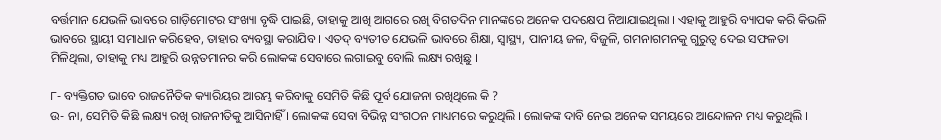ବର୍ତ୍ତମାନ ଯେଭଳି ଭାବରେ ଗାଡ଼ିମୋଟର ସଂଖ୍ୟା ବୃଦ୍ଧି ପାଇଛି, ତାହାକୁ ଆଖି ଆଗରେ ରଖି ବିଗତଦିନ ମାନଙ୍କରେ ଅନେକ ପଦକ୍ଷେପ ନିଆଯାଇଥିଲା । ଏହାକୁ ଆହୁରି ବ୍ୟାପକ କରି କିଭଳି ଭାବରେ ସ୍ଥାୟୀ ସମାଧାନ କରିହେବ, ତାହାର ବ୍ୟବସ୍ଥା କରାଯିବ । ଏତଦ୍ ବ୍ୟତୀତ ଯେଭଳି ଭାବରେ ଶିକ୍ଷା, ସ୍ୱାସ୍ଥ୍ୟ, ପାନୀୟ ଜଳ, ବିଜୁଳି, ଗମନାଗମନକୁ ଗୁରୁତ୍ୱ ଦେଇ ସଫଳତା ମିଳିଥିଲା, ତାହାକୁ ମଧ୍ୟ ଆହୁରି ଉନ୍ନତମାନର କରି ଲୋକଙ୍କ ସେବାରେ ଲଗାଇବୁ ବୋଲି ଲକ୍ଷ୍ୟ ରଖିଛୁ ।

୮- ବ୍ୟକ୍ତିଗତ ଭାବେ ରାଜନୈତିକ କ୍ୟାରିୟର ଆରମ୍ଭ କରିବାକୁ ସେମିତି କିଛି ପୂର୍ବ ଯୋଜନା ରଖିଥିଲେ କି ?
ଉ- ନା, ସେମିତି କିଛି ଲକ୍ଷ୍ୟ ରଖି ରାଜନୀତିକୁ ଆସିନାହିଁ । ଲୋକଙ୍କ ସେବା ବିଭିନ୍ନ ସଂଗଠନ ମାଧ୍ୟମରେ କରୁଥିଲି । ଲୋକଙ୍କ ଦାବି ନେଇ ଅନେକ ସମୟରେ ଆନ୍ଦୋଳନ ମଧ୍ୟ କରୁଥିଲି ।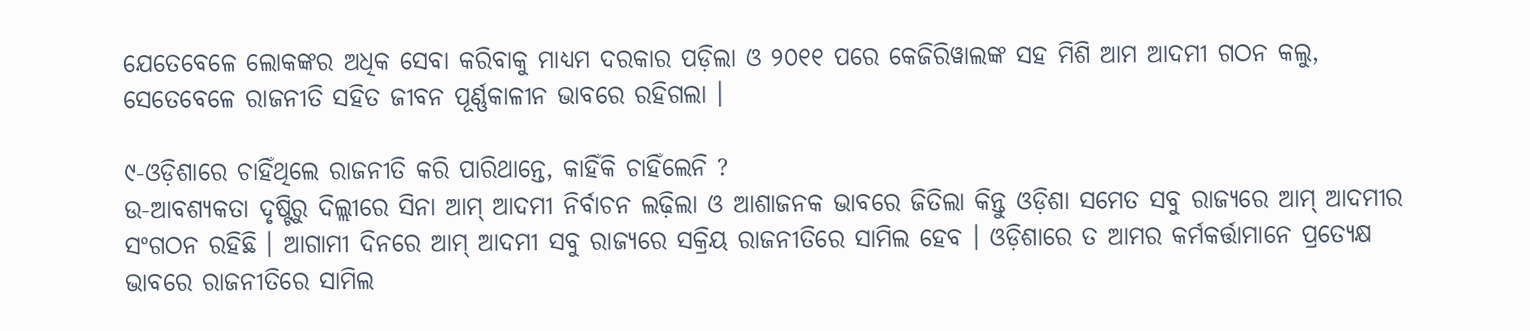ଯେତେବେଳେ ଲୋକଙ୍କର ଅଧିକ ସେବା କରିବାକୁ ମାଧ୍ୟମ ଦରକାର ପଡ଼ିଲା ଓ ୨୦୧୧ ପରେ କେଜିରିୱାଲଙ୍କ ସହ ମିଶି ଆମ ଆଦମୀ ଗଠନ କଲୁ, ସେତେବେଳେ ରାଜନୀତି ସହିତ ଜୀବନ ପୂର୍ଣ୍ଣକାଳୀନ ଭାବରେ ରହିଗଲା ।

୯-ଓଡ଼ିଶାରେ ଚାହିଁଥିଲେ ରାଜନୀତି କରି ପାରିଥାନ୍ତେ, କାହିଁକି ଚାହିଁଲେନି ?
ଉ-ଆବଶ୍ୟକତା ଦୃଷ୍ଟିରୁ ଦିଲ୍ଲୀରେ ସିନା ଆମ୍ ଆଦମୀ ନିର୍ବାଚନ ଲଢ଼ିଲା ଓ ଆଶାଜନକ ଭାବରେ ଜିତିଲା କିନ୍ତୁ ଓଡ଼ିଶା ସମେତ ସବୁ ରାଜ୍ୟରେ ଆମ୍ ଆଦମୀର ସଂଗଠନ ରହିଛି । ଆଗାମୀ ଦିନରେ ଆମ୍ ଆଦମୀ ସବୁ ରାଜ୍ୟରେ ସକ୍ରିୟ ରାଜନୀତିରେ ସାମିଲ ହେବ । ଓଡ଼ିଶାରେ ତ ଆମର କର୍ମକର୍ତ୍ତାମାନେ ପ୍ରତ୍ୟେକ୍ଷ ଭାବରେ ରାଜନୀତିରେ ସାମିଲ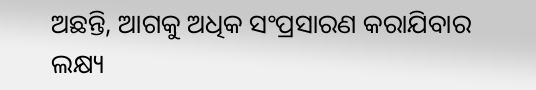ଅଛନ୍ତି, ଆଗକୁ ଅଧିକ ସଂପ୍ରସାରଣ କରାଯିବାର ଲକ୍ଷ୍ୟ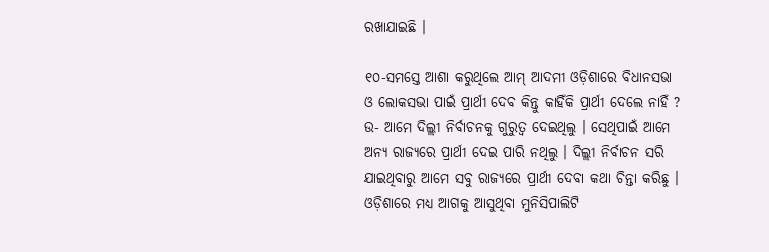ରଖାଯାଇଛି ।

୧୦-ସମସ୍ତେ ଆଶା କରୁଥିଲେ ଆମ୍ ଆଦମୀ ଓଡ଼ିଶାରେ ବିଧାନସଭା ଓ ଲୋକସଭା ପାଇଁ ପ୍ରାର୍ଥୀ ଦେବ କିନ୍ତୁ କାହିଁକି ପ୍ରାର୍ଥୀ ଦେଲେ ନାହିଁ ?
ଉ- ଆମେ ଦିଲ୍ଲୀ ନିର୍ବାଚନକୁ ଗୁରୁତ୍ୱ ଦେଇଥିଲୁ । ସେଥିପାଇଁ ଆମେ ଅନ୍ୟ ରାଜ୍ୟରେ ପ୍ରାର୍ଥୀ ଦେଇ ପାରି ନଥିଲୁ । ଦିଲ୍ଲୀ ନିର୍ବାଚନ ସରି ଯାଇଥିବାରୁ ଆମେ ସବୁ ରାଜ୍ୟରେ ପ୍ରାର୍ଥୀ ଦେବା କଥା ଚିନ୍ତା କରିଛୁ । ଓଡ଼ିଶାରେ ମଧ୍ୟ ଆଗକୁ ଆସୁଥିବା ମୁନିସିପାଲିଟି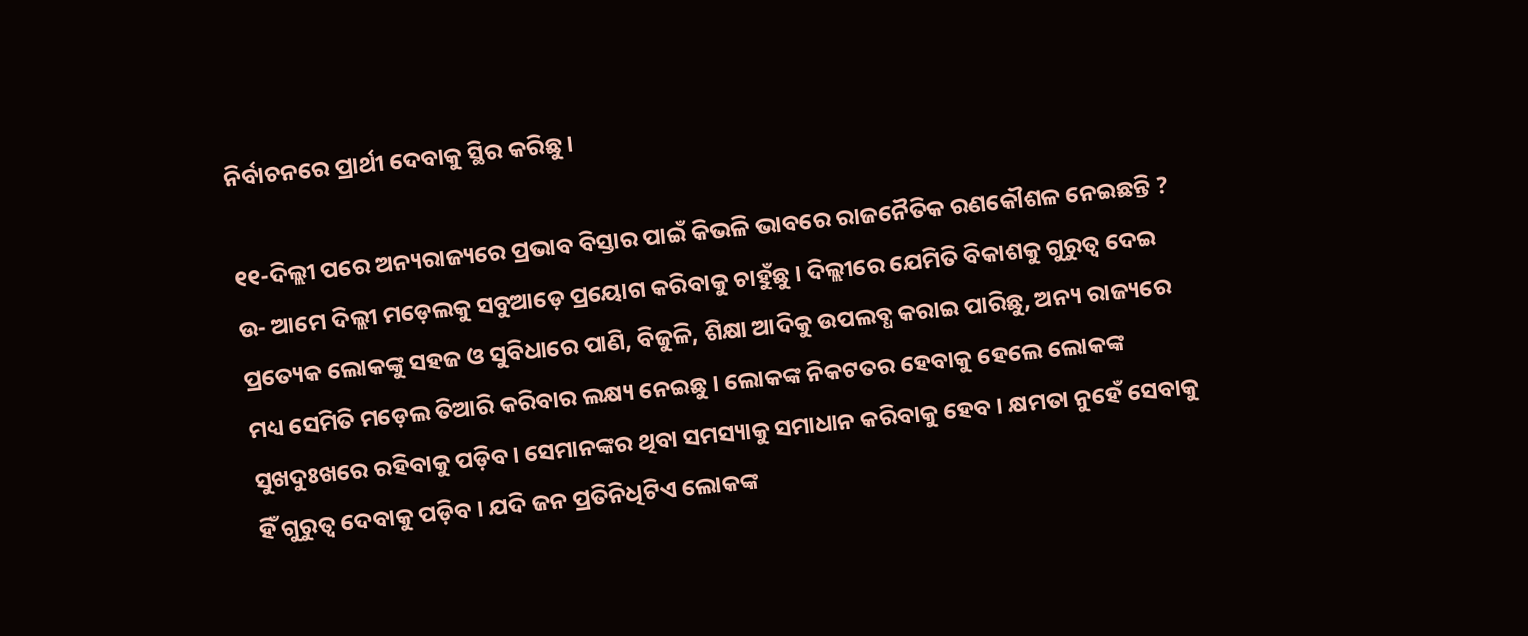ନିର୍ବାଚନରେ ପ୍ରାର୍ଥୀ ଦେବାକୁ ସ୍ଥିର କରିଛୁ ।

୧୧-ଦିଲ୍ଲୀ ପରେ ଅନ୍ୟରାଜ୍ୟରେ ପ୍ରଭାବ ବିସ୍ତାର ପାଇଁ କିଭଳି ଭାବରେ ରାଜନୈତିକ ରଣକୌଶଳ ନେଇଛନ୍ତି ?
ଉ- ଆମେ ଦିଲ୍ଲୀ ମଡ଼େଲକୁ ସବୁଆଡ଼େ ପ୍ରୟୋଗ କରିବାକୁ ଚାହୁଁଛୁ । ଦିଲ୍ଲୀରେ ଯେମିତି ବିକାଶକୁ ଗୁରୁତ୍ୱ ଦେଇ ପ୍ରତ୍ୟେକ ଲୋକଙ୍କୁ ସହଜ ଓ ସୁବିଧାରେ ପାଣି, ବିଜୁଳି, ଶିକ୍ଷା ଆଦିକୁ ଉପଲବ୍ଧ କରାଇ ପାରିଛୁ, ଅନ୍ୟ ରାଜ୍ୟରେ ମଧ୍ୟ ସେମିତି ମଡ଼େଲ ତିଆରି କରିବାର ଲକ୍ଷ୍ୟ ନେଇଛୁ । ଲୋକଙ୍କ ନିକଟତର ହେବାକୁ ହେଲେ ଲୋକଙ୍କ ସୁଖଦୁଃଖରେ ରହିବାକୁ ପଡ଼ିବ। ସେମାନଙ୍କର ଥିବା ସମସ୍ୟାକୁ ସମାଧାନ କରିବାକୁ ହେବ । କ୍ଷମତା ନୁହେଁ ସେବାକୁ ହିଁ ଗୁରୁତ୍ୱ ଦେବାକୁ ପଡ଼ିବ । ଯଦି ଜନ ପ୍ରତିନିଧିଟିଏ ଲୋକଙ୍କ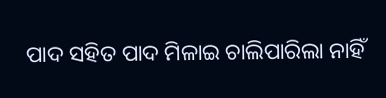ପାଦ ସହିତ ପାଦ ମିଳାଇ ଚାଲିପାରିଲା ନାହିଁ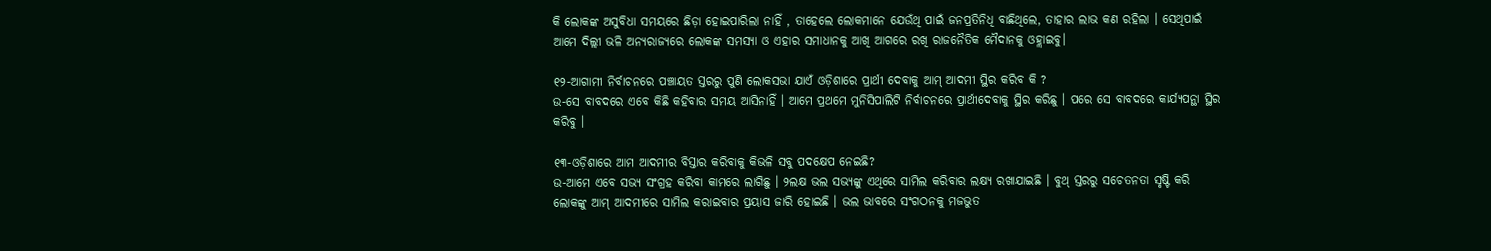କି ଲୋକଙ୍କ ଅସୁବିଧା ସମୟରେ ଛିଡ଼ା ହୋଇପାରିଲା ନାହିଁ , ତାହେଲେ ଲୋକମାନେ ଯେଉଁଥି ପାଇଁ ଜନପ୍ରତିନିଧି ବାଛିଥିଲେ, ତାହାର ଲାଭ କଣ ରହିଲା । ସେଥିପାଇଁ ଆମେ ଦିଲ୍ଲୀ ଭଳି ଅନ୍ୟରାଜ୍ୟରେ ଲୋକଙ୍କ ସମସ୍ୟା ଓ ଏହାର ସମାଧାନକୁ ଆଖି ଆଗରେ ରଖି ରାଜନୈତିକ ମୈଦାନକୁ ଓହ୍ଲାଇବୁ।

୧୨-ଆଗାମୀ ନିର୍ବାଚନରେ ପଞ୍ଚାୟତ ସ୍ତରରୁ ପୁଣି ଲୋକସଭା ଯାଏଁ ଓଡ଼ିଶାରେ ପ୍ରାର୍ଥୀ ଦେବାକୁ ଆମ୍ ଆଦମୀ ସ୍ଥିର କରିବ କି ?
ଉ-ସେ ବାବଦରେ ଏବେ କିଛି କହିବାର ସମୟ ଆସିନାହିଁ । ଆମେ ପ୍ରଥମେ ମୁନିସିପାଲିଟି ନିର୍ବାଚନରେ ପ୍ରାର୍ଥୀଦେବାକୁ ସ୍ଥିର କରିଛୁ । ପରେ ସେ ବାବଦରେ କାର୍ଯ୍ୟପନ୍ଥା ସ୍ଥିର କରିବୁ ।

୧୩-ଓଡ଼ିଶାରେ ଆମ ଆଦମୀର ବିସ୍ତାର କରିବାକୁ କିଭଳି ସବୁ ପଦକ୍ଷେପ ନେଇଛି?
ଉ-ଆମେ ଏବେ ସଭ୍ୟ ସଂଗ୍ରହ କରିବା କାମରେ ଲାଗିଛୁ । ୨ଲକ୍ଷ ଭଲ ସଭ୍ୟଙ୍କୁ ଏଥିରେ ସାମିଲ କରିବାର ଲକ୍ଷ୍ୟ ରଖାଯାଇଛି । ବୁଥ୍ ସ୍ତରରୁ ସଚେତନତା ସୃଷ୍ଟି କରି ଲୋକଙ୍କୁ ଆମ୍ ଆଦମୀରେ ସାମିଲ କରାଇବାର ପ୍ରୟାସ ଜାରି ହୋଇଛି । ଭଲ ଭାବରେ ସଂଗଠନକୁ ମଜଭୁତ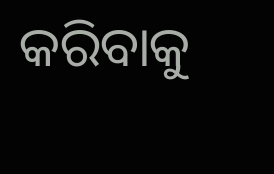କରିବାକୁ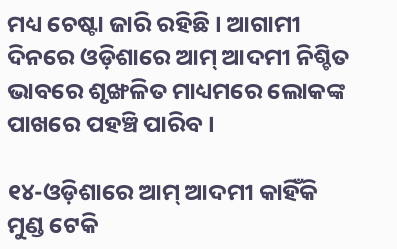ମଧ୍ୟ ଚେଷ୍ଟା ଜାରି ରହିଛି । ଆଗାମୀ ଦିନରେ ଓଡ଼ିଶାରେ ଆମ୍ ଆଦମୀ ନିଶ୍ଚିତ ଭାବରେ ଶୃଙ୍ଖଳିତ ମାଧ୍ୟମରେ ଲୋକଙ୍କ ପାଖରେ ପହଞ୍ଚି ପାରିବ ।

୧୪-ଓଡ଼ିଶାରେ ଆମ୍ ଆଦମୀ କାହିଁକି ମୁଣ୍ଡ ଟେକି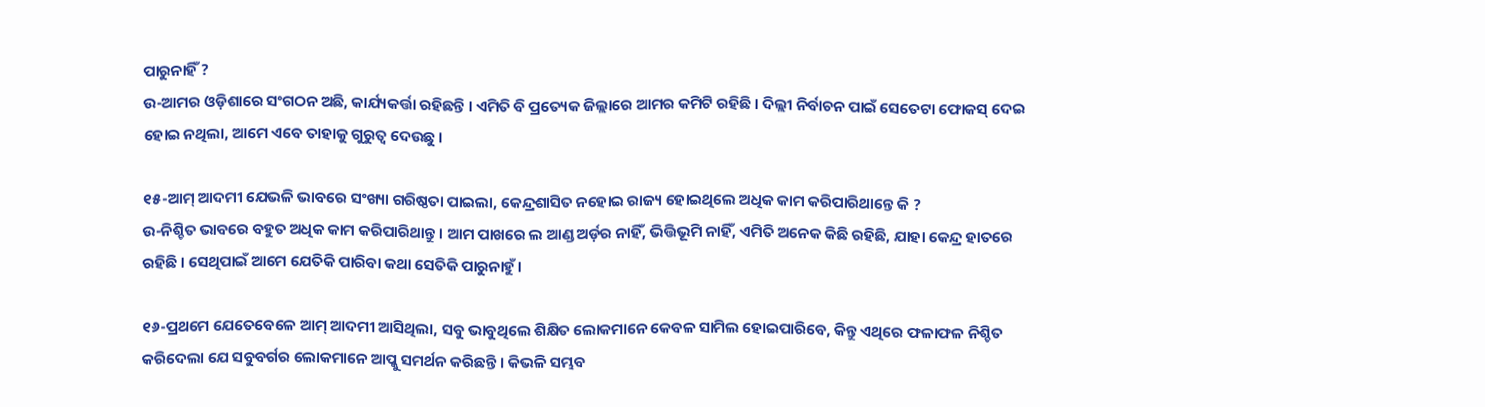ପାରୁନାହିଁ ?
ଉ-ଆମର ଓଡ଼ିଶାରେ ସଂଗଠନ ଅଛି, କାର୍ଯ୍ୟକର୍ତ୍ତା ରହିଛନ୍ତି । ଏମିତି ବି ପ୍ରତ୍ୟେକ ଜିଲ୍ଲାରେ ଆମର କମିଟି ରହିଛି । ଦିଲ୍ଲୀ ନିର୍ବାଚନ ପାଇଁ ସେତେଟା ଫୋକସ୍ ଦେଇ ହୋଇ ନଥିଲା, ଆମେ ଏବେ ତାହାକୁ ଗୁରୁତ୍ୱ ଦେଉଛୁ ।

୧୫-ଆମ୍ ଆଦମୀ ଯେଭଳି ଭାବରେ ସଂଖ୍ୟା ଗରିଷ୍ଠତା ପାଇଲା, କେନ୍ଦ୍ରଶାସିତ ନହୋଇ ରାଜ୍ୟ ହୋଇଥିଲେ ଅଧିକ କାମ କରିପାରିଥାନ୍ତେ କି ?
ଉ-ନିଶ୍ଚିତ ଭାବରେ ବହୁତ ଅଧିକ କାମ କରିପାରିଥାନ୍ତୁ । ଆମ ପାଖରେ ଲ ଆଣ୍ଡ ଅର୍ଡ଼ର ନାହିଁ, ଭିତ୍ତିଭୂମି ନାହିଁ, ଏମିତି ଅନେକ କିଛି ରହିଛି, ଯାହା କେନ୍ଦ୍ର ହାତରେ ରହିଛି । ସେଥିପାଇଁ ଆମେ ଯେତିକି ପାରିବା କଥା ସେତିକି ପାରୁନାହୁଁ ।

୧୬-ପ୍ରଥମେ ଯେତେବେଳେ ଆମ୍ ଆଦମୀ ଆସିଥିଲା, ସବୁ ଭାବୁଥିଲେ ଶିକ୍ଷିତ ଲୋକମାନେ କେବଳ ସାମିଲ ହୋଇପାରିବେ, କିନ୍ତୁ ଏଥିରେ ଫଳାଫଳ ନିଶ୍ଚିତ କରିଦେଲା ଯେ ସବୁବର୍ଗର ଲୋକମାନେ ଆପ୍କୁ ସମର୍ଥନ କରିଛନ୍ତି । କିଭଳି ସମ୍ଭବ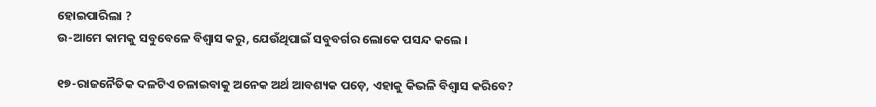ହୋଇପାରିଲା ?
ଉ-ଆମେ କାମକୁ ସବୁବେଳେ ବିଶ୍ୱାସ କରୁ, ଯେଉଁଥିପାଇଁ ସବୁବର୍ଗର ଲୋକେ ପସନ୍ଦ କଲେ ।

୧୭-ରାଜନୈତିକ ଦଳଟିଏ ଚଳାଇବାକୁ ଅନେକ ଅର୍ଥ ଆବଶ୍ୟକ ପଡ଼େ, ଏହାକୁ କିଭଳି ବିଶ୍ୱାସ କରିବେ?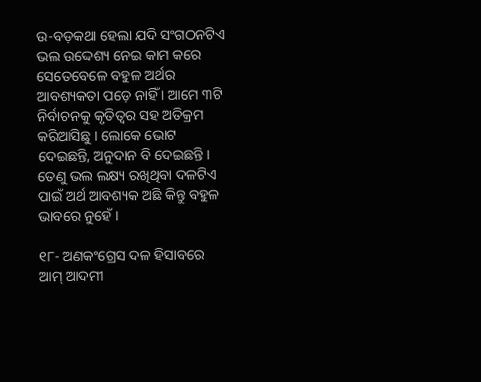ଉ-ବଡ଼କଥା ହେଲା ଯଦି ସଂଗଠନଟିଏ ଭଲ ଉଦ୍ଦେଶ୍ୟ ନେଇ କାମ କରେ ସେତେବେଳେ ବହୁଳ ଅର୍ଥର ଆବଶ୍ୟକତା ପଡ଼େ ନାହିଁ । ଆମେ ୩ଟି ନିର୍ବାଚନକୁ କୃତିତ୍ୱର ସହ ଅତିକ୍ରମ କରିଆସିଛୁ । ଲୋକେ ଭୋଟ ଦେଇଛନ୍ତି, ଅନୁଦାନ ବି ଦେଇଛନ୍ତି । ତେଣୁ ଭଲ ଲକ୍ଷ୍ୟ ରଖିଥିବା ଦଳଟିଏ ପାଇଁ ଅର୍ଥ ଆବଶ୍ୟକ ଅଛି କିନ୍ତୁ ବହୁଳ ଭାବରେ ନୁହେଁ ।

୧୮- ଅଣକଂଗ୍ରେସ ଦଳ ହିସାବରେ ଆମ୍ ଆଦମୀ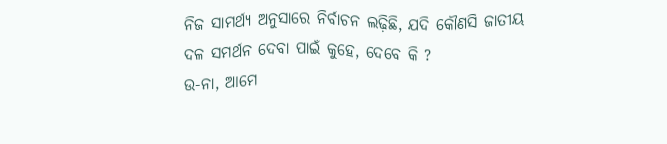ନିଜ ସାମର୍ଥ୍ୟ ଅନୁସାରେ ନିର୍ବାଚନ ଲଢ଼ିଛି, ଯଦି କୌଣସି ଜାତୀୟ ଦଳ ସମର୍ଥନ ଦେବା ପାଇଁ କୁହେ, ଦେବେ କି ?
ଉ-ନା, ଆମେ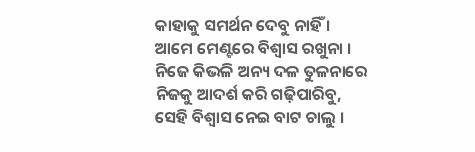କାହାକୁ ସମର୍ଥନ ଦେବୁ ନାହିଁ । ଆମେ ମେଣ୍ଟରେ ବିଶ୍ୱାସ ରଖୁନା । ନିଜେ କିଭଳି ଅନ୍ୟ ଦଳ ତୁଳନାରେ ନିଜକୁ ଆଦର୍ଶ କରି ଗଢ଼ିପାରିବୁ, ସେହି ବିଶ୍ୱାସ ନେଇ ବାଟ ଚାଲୁ ।